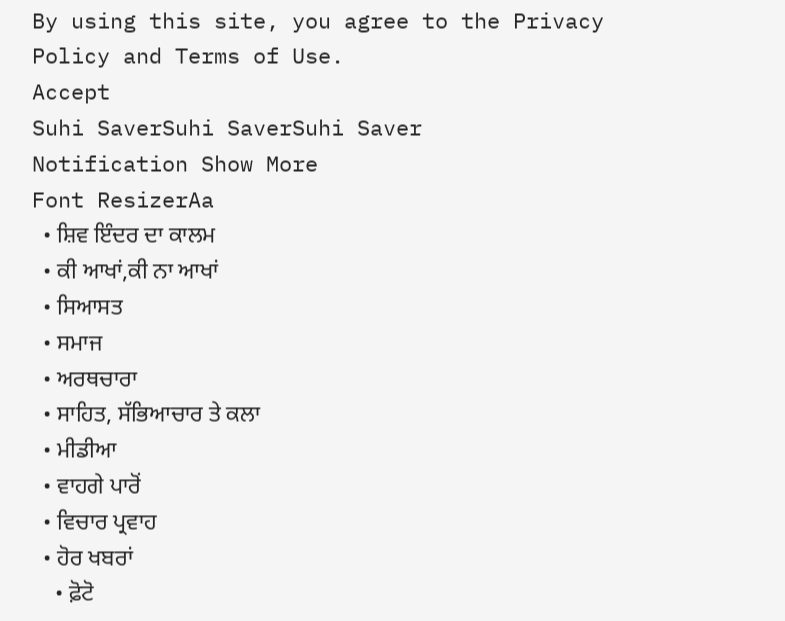By using this site, you agree to the Privacy Policy and Terms of Use.
Accept
Suhi SaverSuhi SaverSuhi Saver
Notification Show More
Font ResizerAa
  • ਸ਼ਿਵ ਇੰਦਰ ਦਾ ਕਾਲਮ
  • ਕੀ ਆਖਾਂ,ਕੀ ਨਾ ਆਖਾਂ
  • ਸਿਆਸਤ
  • ਸਮਾਜ
  • ਅਰਥਚਾਰਾ
  • ਸਾਹਿਤ, ਸੱਭਿਆਚਾਰ ਤੇ ਕਲਾ
  • ਮੀਡੀਆ
  • ਵਾਹਗੇ ਪਾਰੋਂ
  • ਵਿਚਾਰ ਪ੍ਰਵਾਹ
  • ਹੋਰ ਖਬਰਾਂ
    • ਫ਼ੋਟੋ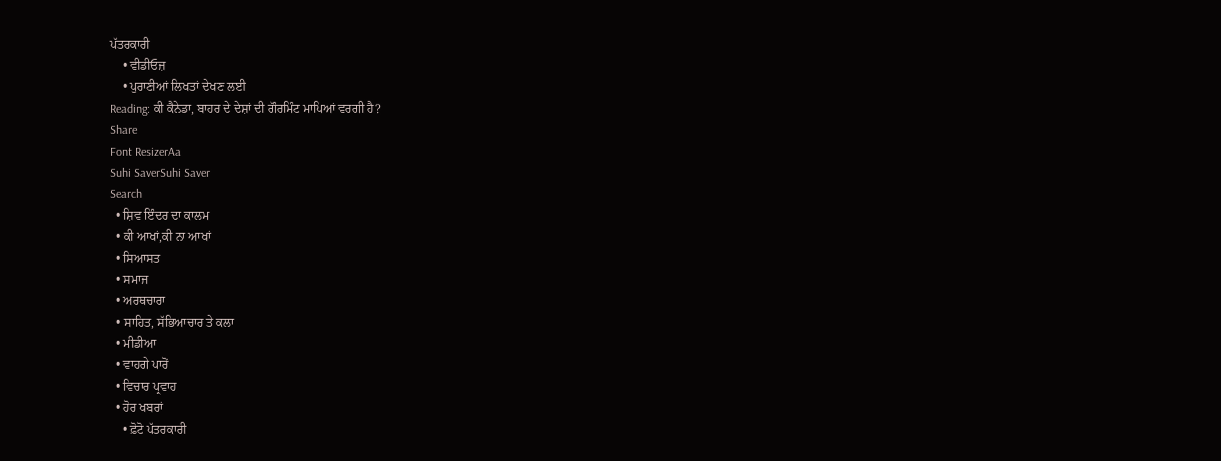ਪੱਤਰਕਾਰੀ
    • ਵੀਡੀਓਜ਼
    • ਪੁਰਾਣੀਆਂ ਲਿਖਤਾਂ ਦੇਖਣ ਲਈ
Reading: ਕੀ ਕੈਨੇਡਾ, ਬਾਹਰ ਦੇ ਦੇਸ਼ਾਂ ਦੀ ਗੌਰਮਿੰਟ ਮਾਪਿਆਂ ਵਰਗੀ ਹੈ?
Share
Font ResizerAa
Suhi SaverSuhi Saver
Search
  • ਸ਼ਿਵ ਇੰਦਰ ਦਾ ਕਾਲਮ
  • ਕੀ ਆਖਾਂ,ਕੀ ਨਾ ਆਖਾਂ
  • ਸਿਆਸਤ
  • ਸਮਾਜ
  • ਅਰਥਚਾਰਾ
  • ਸਾਹਿਤ, ਸੱਭਿਆਚਾਰ ਤੇ ਕਲਾ
  • ਮੀਡੀਆ
  • ਵਾਹਗੇ ਪਾਰੋਂ
  • ਵਿਚਾਰ ਪ੍ਰਵਾਹ
  • ਹੋਰ ਖਬਰਾਂ
    • ਫ਼ੋਟੋ ਪੱਤਰਕਾਰੀ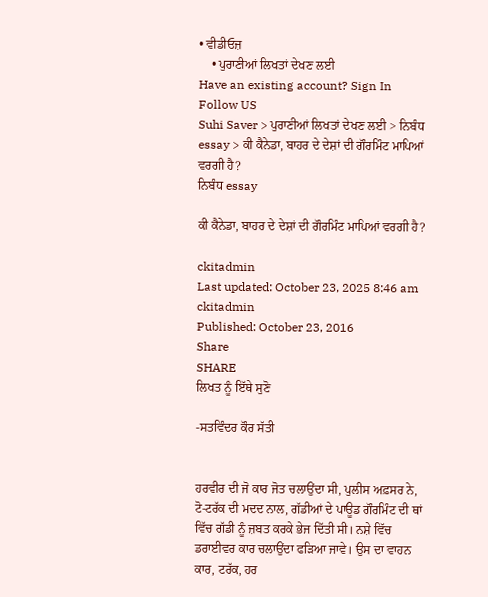• ਵੀਡੀਓਜ਼
    • ਪੁਰਾਣੀਆਂ ਲਿਖਤਾਂ ਦੇਖਣ ਲਈ
Have an existing account? Sign In
Follow US
Suhi Saver > ਪੁਰਾਣੀਆਂ ਲਿਖਤਾਂ ਦੇਖਣ ਲਈ > ਨਿਬੰਧ essay > ਕੀ ਕੈਨੇਡਾ, ਬਾਹਰ ਦੇ ਦੇਸ਼ਾਂ ਦੀ ਗੌਰਮਿੰਟ ਮਾਪਿਆਂ ਵਰਗੀ ਹੈ?
ਨਿਬੰਧ essay

ਕੀ ਕੈਨੇਡਾ, ਬਾਹਰ ਦੇ ਦੇਸ਼ਾਂ ਦੀ ਗੌਰਮਿੰਟ ਮਾਪਿਆਂ ਵਰਗੀ ਹੈ?

ckitadmin
Last updated: October 23, 2025 8:46 am
ckitadmin
Published: October 23, 2016
Share
SHARE
ਲਿਖਤ ਨੂੰ ਇੱਥੇ ਸੁਣੋ

-ਸਤਵਿੰਦਰ ਕੌਰ ਸੱਤੀ


ਹਰਵੀਰ ਦੀ ਜੋ ਕਾਰ ਜੋਤ ਚਲਾਉਂਦਾ ਸੀ, ਪੁਲੀਸ ਅਫ਼ਸਰ ਨੇ, ਟੋ-ਟਰੱਕ ਦੀ ਮਦਦ ਨਾਲ, ਗੱਡੀਆਂ ਦੇ ਪਾਊਡ ਗੌਰਮਿੰਟ ਦੀ ਥਾਂ ਵਿੱਚ ਗੱਡੀ ਨੂੰ ਜ਼ਬਤ ਕਰਕੇ ਭੇਜ ਦਿੱਤੀ ਸੀ। ਨਸ਼ੇ ਵਿੱਚ ਡਰਾਈਵਰ ਕਾਰ ਚਲਾਉਂਦਾ ਫੜਿਆ ਜਾਵੇ। ਉਸ ਦਾ ਵਾਹਨ ਕਾਰ, ਟਰੱਕ, ਹਰ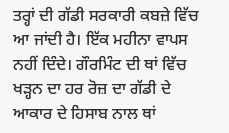ਤਰ੍ਹਾਂ ਦੀ ਗੱਡੀ ਸਰਕਾਰੀ ਕਬਜ਼ੇ ਵਿੱਚ ਆ ਜਾਂਦੀ ਹੈ। ਇੱਕ ਮਹੀਨਾ ਵਾਪਸ ਨਹੀਂ ਦਿੰਦੇ। ਗੌਰਮਿੰਟ ਦੀ ਥਾਂ ਵਿੱਚ ਖੜ੍ਹਨ ਦਾ ਹਰ ਰੋਜ਼ ਦਾ ਗੱਡੀ ਦੇ ਆਕਾਰ ਦੇ ਹਿਸਾਬ ਨਾਲ ਥਾਂ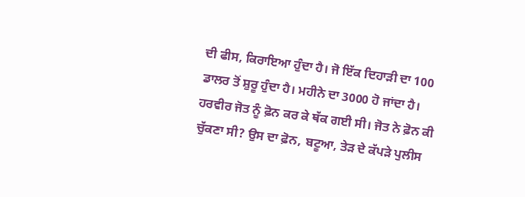ਦੀ ਫੀਸ, ਕਿਰਾਇਆ ਹੁੰਦਾ ਹੈ। ਜੋ ਇੱਕ ਦਿਹਾੜੀ ਦਾ 100 ਡਾਲਰ ਤੋਂ ਸ਼ੁਰੂ ਹੁੰਦਾ ਹੈ। ਮਹੀਨੇ ਦਾ 3000 ਹੋ ਜਾਂਦਾ ਹੈ। ਹਰਵੀਰ ਜੋਤ ਨੂੰ ਫ਼ੋਨ ਕਰ ਕੇ ਥੱਕ ਗਈ ਸੀ। ਜੋਤ ਨੇ ਫ਼ੋਨ ਕੀ ਚੁੱਕਣਾ ਸੀ? ਉਸ ਦਾ ਫ਼ੋਨ, ਬਟੂਆ, ਤੇੜ ਦੇ ਕੱਪੜੇ ਪੁਲੀਸ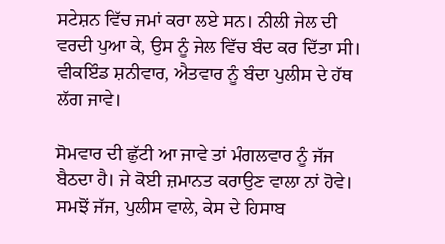ਸਟੇਸ਼ਨ ਵਿੱਚ ਜਮਾਂ ਕਰਾ ਲਏ ਸਨ। ਨੀਲੀ ਜੇਲ ਦੀ ਵਰਦੀ ਪੁਆ ਕੇ, ਉਸ ਨੂੰ ਜੇਲ ਵਿੱਚ ਬੰਦ ਕਰ ਦਿੱਤਾ ਸੀ। ਵੀਕਇੰਡ ਸ਼ਨੀਵਾਰ, ਐਤਵਾਰ ਨੂੰ ਬੰਦਾ ਪੁਲੀਸ ਦੇ ਹੱਥ ਲੱਗ ਜਾਵੇ।

ਸੋਮਵਾਰ ਦੀ ਛੁੱਟੀ ਆ ਜਾਵੇ ਤਾਂ ਮੰਗਲਵਾਰ ਨੂੰ ਜੱਜ ਬੈਠਦਾ ਹੈ। ਜੇ ਕੋਈ ਜ਼ਮਾਨਤ ਕਰਾਉਣ ਵਾਲਾ ਨਾਂ ਹੋਵੇ। ਸਮਝੋਂ ਜੱਜ, ਪੁਲੀਸ ਵਾਲੇ, ਕੇਸ ਦੇ ਹਿਸਾਬ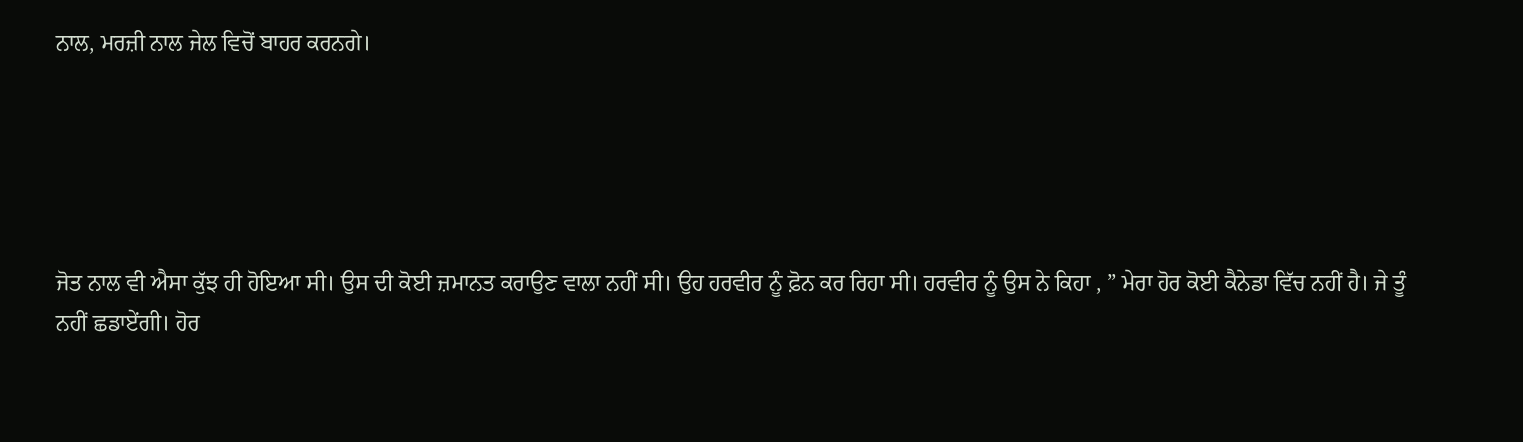ਨਾਲ, ਮਰਜ਼ੀ ਨਾਲ ਜੇਲ ਵਿਚੋਂ ਬਾਹਰ ਕਰਨਗੇ।





ਜੋਤ ਨਾਲ ਵੀ ਐਸਾ ਕੁੱਝ ਹੀ ਹੋਇਆ ਸੀ। ਉਸ ਦੀ ਕੋਈ ਜ਼ਮਾਨਤ ਕਰਾਉਣ ਵਾਲਾ ਨਹੀਂ ਸੀ। ਉਹ ਹਰਵੀਰ ਨੂੰ ਫ਼ੋਨ ਕਰ ਰਿਹਾ ਸੀ। ਹਰਵੀਰ ਨੂੰ ਉਸ ਨੇ ਕਿਹਾ , ” ਮੇਰਾ ਹੋਰ ਕੋਈ ਕੈਨੇਡਾ ਵਿੱਚ ਨਹੀਂ ਹੈ। ਜੇ ਤੂੰ ਨਹੀਂ ਛਡਾਏਂਗੀ। ਹੋਰ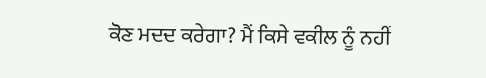ਕੋਣ ਮਦਦ ਕਰੇਗਾ? ਮੈਂ ਕਿਸੇ ਵਕੀਲ ਨੂੰ ਨਹੀਂ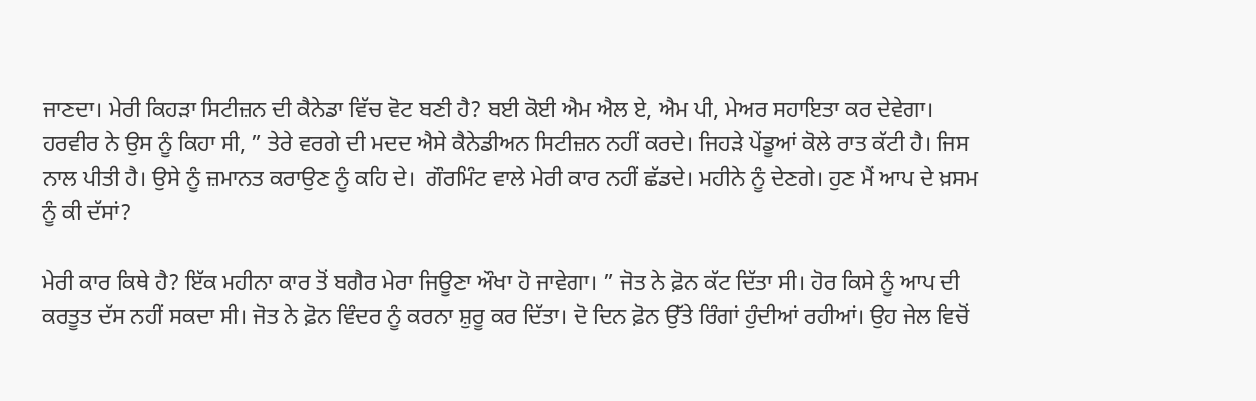ਜਾਣਦਾ। ਮੇਰੀ ਕਿਹੜਾ ਸਿਟੀਜ਼ਨ ਦੀ ਕੈਨੇਡਾ ਵਿੱਚ ਵੋਟ ਬਣੀ ਹੈ? ਬਈ ਕੋਈ ਐਮ ਐਲ ਏ, ਐਮ ਪੀ, ਮੇਅਰ ਸਹਾਇਤਾ ਕਰ ਦੇਵੇਗਾ। ਹਰਵੀਰ ਨੇ ਉਸ ਨੂੰ ਕਿਹਾ ਸੀ, ” ਤੇਰੇ ਵਰਗੇ ਦੀ ਮਦਦ ਐਸੇ ਕੈਨੇਡੀਅਨ ਸਿਟੀਜ਼ਨ ਨਹੀਂ ਕਰਦੇ। ਜਿਹੜੇ ਪੇਂਡੂਆਂ ਕੋਲੇ ਰਾਤ ਕੱਟੀ ਹੈ। ਜਿਸ ਨਾਲ ਪੀਤੀ ਹੈ। ਉਸੇ ਨੂੰ ਜ਼ਮਾਨਤ ਕਰਾਉਣ ਨੂੰ ਕਹਿ ਦੇ।  ਗੌਰਮਿੰਟ ਵਾਲੇ ਮੇਰੀ ਕਾਰ ਨਹੀਂ ਛੱਡਦੇ। ਮਹੀਨੇ ਨੂੰ ਦੇਣਗੇ। ਹੁਣ ਮੈਂ ਆਪ ਦੇ ਖ਼ਸਮ ਨੂੰ ਕੀ ਦੱਸਾਂ?

ਮੇਰੀ ਕਾਰ ਕਿਥੇ ਹੈ? ਇੱਕ ਮਹੀਨਾ ਕਾਰ ਤੋਂ ਬਗੈਰ ਮੇਰਾ ਜਿਊਣਾ ਔਖਾ ਹੋ ਜਾਵੇਗਾ। ” ਜੋਤ ਨੇ ਫ਼ੋਨ ਕੱਟ ਦਿੱਤਾ ਸੀ। ਹੋਰ ਕਿਸੇ ਨੂੰ ਆਪ ਦੀ ਕਰਤੂਤ ਦੱਸ ਨਹੀਂ ਸਕਦਾ ਸੀ। ਜੋਤ ਨੇ ਫ਼ੋਨ ਵਿੰਦਰ ਨੂੰ ਕਰਨਾ ਸ਼ੁਰੂ ਕਰ ਦਿੱਤਾ। ਦੋ ਦਿਨ ਫ਼ੋਨ ਉੱਤੇ ਰਿੰਗਾਂ ਹੁੰਦੀਆਂ ਰਹੀਆਂ। ਉਹ ਜੇਲ ਵਿਚੋਂ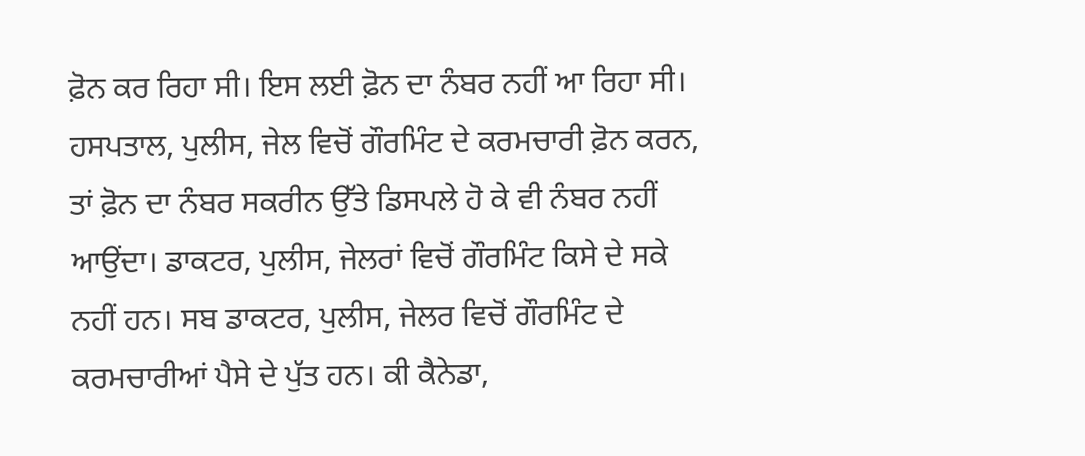ਫ਼ੋਨ ਕਰ ਰਿਹਾ ਸੀ। ਇਸ ਲਈ ਫ਼ੋਨ ਦਾ ਨੰਬਰ ਨਹੀਂ ਆ ਰਿਹਾ ਸੀ। ਹਸਪਤਾਲ, ਪੁਲੀਸ, ਜੇਲ ਵਿਚੋਂ ਗੌਰਮਿੰਟ ਦੇ ਕਰਮਚਾਰੀ ਫ਼ੋਨ ਕਰਨ, ਤਾਂ ਫ਼ੋਨ ਦਾ ਨੰਬਰ ਸਕਰੀਨ ਉੱਤੇ ਡਿਸਪਲੇ ਹੋ ਕੇ ਵੀ ਨੰਬਰ ਨਹੀਂ ਆਉਂਦਾ। ਡਾਕਟਰ, ਪੁਲੀਸ, ਜੇਲਰਾਂ ਵਿਚੋਂ ਗੌਰਮਿੰਟ ਕਿਸੇ ਦੇ ਸਕੇ ਨਹੀਂ ਹਨ। ਸਬ ਡਾਕਟਰ, ਪੁਲੀਸ, ਜੇਲਰ ਵਿਚੋਂ ਗੌਰਮਿੰਟ ਦੇ ਕਰਮਚਾਰੀਆਂ ਪੈਸੇ ਦੇ ਪੁੱਤ ਹਨ। ਕੀ ਕੈਨੇਡਾ,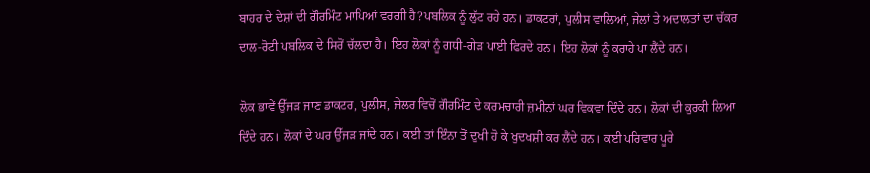ਬਾਹਰ ਦੇ ਦੇਸ਼ਾਂ ਦੀ ਗੌਰਮਿੰਟ ਮਾਪਿਆਂ ਵਰਗੀ ਹੈ?ਪਬਲਿਕ ਨੂੰ ਲੁੱਟ ਰਹੇ ਹਨ। ਡਾਕਟਰਾਂ, ਪੁਲੀਸ ਵਾਲਿਆਂ, ਜੇਲਾਂ ਤੇ ਅਦਾਲਤਾਂ ਦਾ ਚੱਕਰ ਦਾਲ-ਰੋਟੀ ਪਬਲਿਕ ਦੇ ਸਿਰੋਂ ਚੱਲਦਾ ਹੈ। ਇਹ ਲੋਕਾਂ ਨੂੰ ਗਧੀ-ਗੇੜ ਪਾਈ ਫਿਰਦੇ ਹਨ। ਇਹ ਲੋਕਾਂ ਨੂੰ ਕਰਾਹੇ ਪਾ ਲੈਂਦੇ ਹਨ।

ਲੋਕ ਭਾਵੇਂ ਉੱਜੜ ਜਾਣ ਡਾਕਟਰ, ਪੁਲੀਸ, ਜੇਲਰ ਵਿਚੋਂ ਗੌਰਮਿੰਟ ਦੇ ਕਰਮਚਾਰੀ ਜ਼ਮੀਨਾਂ ਘਰ ਵਿਕਵਾ ਦਿੰਦੇ ਹਨ। ਲੋਕਾਂ ਦੀ ਕੁਰਕੀ ਲਿਆ ਦਿੰਦੇ ਹਨ। ਲੋਕਾਂ ਦੇ ਘਰ ਉੱਜੜ ਜਾਂਦੇ ਹਨ। ਕਈ ਤਾਂ ਇੰਨਾ ਤੋਂ ਦੁਖੀ ਹੋ ਕੇ ਖੁਦਖਸ਼ੀ ਕਰ ਲੈਂਦੇ ਹਨ। ਕਈ ਪਰਿਵਾਰ ਪੂਰੇ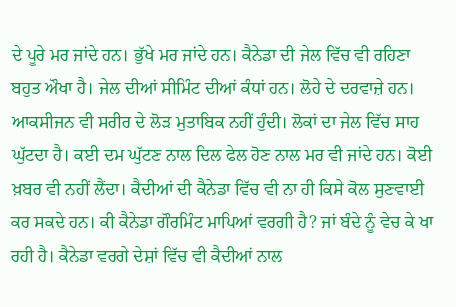ਦੇ ਪੂਰੇ ਮਰ ਜਾਂਦੇ ਹਨ। ਭੁੱਖੇ ਮਰ ਜਾਂਦੇ ਹਨ। ਕੈਨੇਡਾ ਦੀ ਜੇਲ ਵਿੱਚ ਵੀ ਰਹਿਣਾ ਬਹੁਤ ਔਖਾ ਹੈ। ਜੇਲ ਦੀਆਂ ਸੀਮਿੰਟ ਦੀਆਂ ਕੰਧਾਂ ਹਨ। ਲੋਹੇ ਦੇ ਦਰਵਾਜ਼ੇ ਹਨ। ਆਕਸੀਜਨ ਵੀ ਸਰੀਰ ਦੇ ਲੋੜ ਮੁਤਾਬਿਕ ਨਹੀਂ ਹੁੰਦੀ। ਲੋਕਾਂ ਦਾ ਜੇਲ ਵਿੱਚ ਸਾਹ ਘੁੱਟਦਾ ਹੈ। ਕਈ ਦਮ ਘੁੱਟਣ ਨਾਲ ਦਿਲ ਫੇਲ ਹੋਣ ਨਾਲ ਮਰ ਵੀ ਜਾਂਦੇ ਹਨ। ਕੋਈ ਖ਼ਬਰ ਵੀ ਨਹੀਂ ਲੈਂਦਾ। ਕੈਦੀਆਂ ਦੀ ਕੈਨੇਡਾ ਵਿੱਚ ਵੀ ਨਾ ਹੀ ਕਿਸੇ ਕੋਲ ਸੁਣਵਾਈ ਕਰ ਸਕਦੇ ਹਨ। ਕੀ ਕੈਨੇਡਾ ਗੌਰਮਿੰਟ ਮਾਪਿਆਂ ਵਰਗੀ ਹੈ? ਜਾਂ ਬੰਦੇ ਨੂੰ ਵੇਚ ਕੇ ਖਾ ਰਹੀ ਹੈ। ਕੈਨੇਡਾ ਵਰਗੇ ਦੇਸ਼ਾਂ ਵਿੱਚ ਵੀ ਕੈਦੀਆਂ ਨਾਲ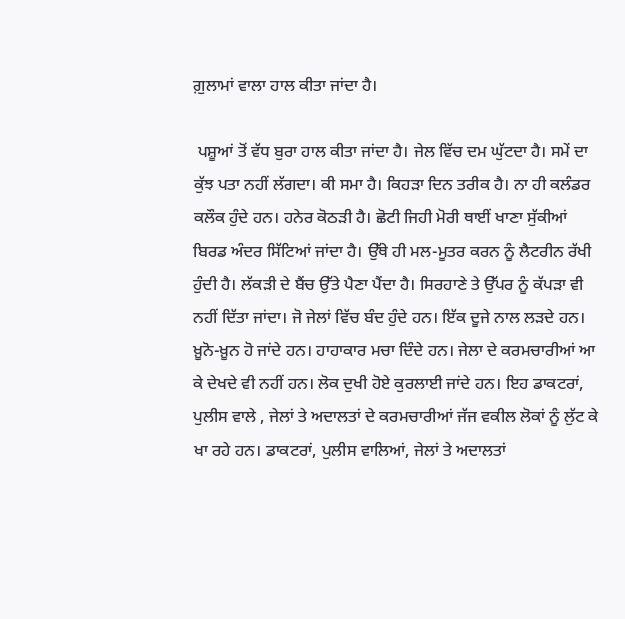ਗ਼ੁਲਾਮਾਂ ਵਾਲਾ ਹਾਲ ਕੀਤਾ ਜਾਂਦਾ ਹੈ।

 ਪਸ਼ੂਆਂ ਤੋਂ ਵੱਧ ਬੁਰਾ ਹਾਲ ਕੀਤਾ ਜਾਂਦਾ ਹੈ। ਜੇਲ ਵਿੱਚ ਦਮ ਘੁੱਟਦਾ ਹੈ। ਸਮੇਂ ਦਾ ਕੁੱਝ ਪਤਾ ਨਹੀਂ ਲੱਗਦਾ। ਕੀ ਸਮਾ ਹੈ। ਕਿਹੜਾ ਦਿਨ ਤਰੀਕ ਹੈ। ਨਾ ਹੀ ਕਲੰਡਰ ਕਲੌਕ ਹੁੰਦੇ ਹਨ। ਹਨੇਰ ਕੋਠੜੀ ਹੈ। ਛੋਟੀ ਜਿਹੀ ਮੋਰੀ ਥਾਈਂ ਖਾਣਾ ਸੁੱਕੀਆਂ ਬਿਰਡ ਅੰਦਰ ਸਿੱਟਿਆਂ ਜਾਂਦਾ ਹੈ। ਉੱਥੇ ਹੀ ਮਲ-ਮੂਤਰ ਕਰਨ ਨੂੰ ਲੈਟਰੀਨ ਰੱਖੀ ਹੁੰਦੀ ਹੈ। ਲੱਕੜੀ ਦੇ ਬੈਂਚ ਉੱਤੇ ਪੈਣਾ ਪੈਂਦਾ ਹੈ। ਸਿਰਹਾਣੇ ਤੇ ਉੱਪਰ ਨੂੰ ਕੱਪੜਾ ਵੀ ਨਹੀਂ ਦਿੱਤਾ ਜਾਂਦਾ। ਜੋ ਜੇਲਾਂ ਵਿੱਚ ਬੰਦ ਹੁੰਦੇ ਹਨ। ਇੱਕ ਦੂਜੇ ਨਾਲ ਲੜਦੇ ਹਨ। ਖ਼ੂਨੋ-ਖ਼ੂਨ ਹੋ ਜਾਂਦੇ ਹਨ। ਹਾਹਾਕਾਰ ਮਚਾ ਦਿੰਦੇ ਹਨ। ਜੇਲਾ ਦੇ ਕਰਮਚਾਰੀਆਂ ਆ ਕੇ ਦੇਖਦੇ ਵੀ ਨਹੀਂ ਹਨ। ਲੋਕ ਦੁਖੀ ਹੋਏ ਕੁਰਲਾਈ ਜਾਂਦੇ ਹਨ। ਇਹ ਡਾਕਟਰਾਂ, ਪੁਲੀਸ ਵਾਲੇ , ਜੇਲਾਂ ਤੇ ਅਦਾਲਤਾਂ ਦੇ ਕਰਮਚਾਰੀਆਂ ਜੱਜ ਵਕੀਲ ਲੋਕਾਂ ਨੂੰ ਲੁੱਟ ਕੇ ਖਾ ਰਹੇ ਹਨ। ਡਾਕਟਰਾਂ, ਪੁਲੀਸ ਵਾਲਿਆਂ, ਜੇਲਾਂ ਤੇ ਅਦਾਲਤਾਂ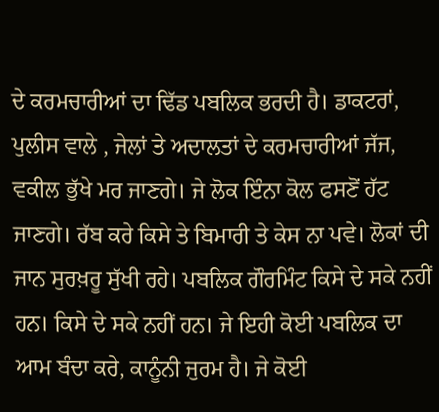ਦੇ ਕਰਮਚਾਰੀਆਂ ਦਾ ਢਿੱਡ ਪਬਲਿਕ ਭਰਦੀ ਹੈ। ਡਾਕਟਰਾਂ, ਪੁਲੀਸ ਵਾਲੇ , ਜੇਲਾਂ ਤੇ ਅਦਾਲਤਾਂ ਦੇ ਕਰਮਚਾਰੀਆਂ ਜੱਜ, ਵਕੀਲ ਭੁੱਖੇ ਮਰ ਜਾਣਗੇ। ਜੇ ਲੋਕ ਇੰਨਾ ਕੋਲ ਫਸਣੋਂ ਹੱਟ ਜਾਣਗੇ। ਰੱਬ ਕਰੇ ਕਿਸੇ ਤੇ ਬਿਮਾਰੀ ਤੇ ਕੇਸ ਨਾ ਪਵੇ। ਲੋਕਾਂ ਦੀ ਜਾਨ ਸੁਰਖ਼ਰੂ ਸੁੱਖੀ ਰਹੇ। ਪਬਲਿਕ ਗੌਰਮਿੰਟ ਕਿਸੇ ਦੇ ਸਕੇ ਨਹੀਂ ਹਨ। ਕਿਸੇ ਦੇ ਸਕੇ ਨਹੀਂ ਹਨ। ਜੇ ਇਹੀ ਕੋਈ ਪਬਲਿਕ ਦਾ ਆਮ ਬੰਦਾ ਕਰੇ, ਕਾਨੂੰਨੀ ਜੁਰਮ ਹੈ। ਜੇ ਕੋਈ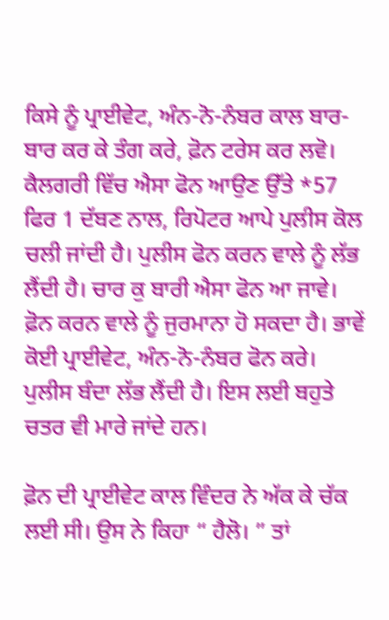ਕਿਸੇ ਨੂੰ ਪ੍ਰਾਈਵੇਟ, ਅੰਨ-ਨੋ-ਨੰਬਰ ਕਾਲ ਬਾਰ-ਬਾਰ ਕਰ ਕੇ ਤੰਗ ਕਰੇ, ਫ਼ੋਨ ਟਰੇਸ ਕਰ ਲਵੋ। ਕੈਲਗਰੀ ਵਿੱਚ ਐਸਾ ਫੋਨ ਆਉਣ ਉੱਤੇ *57 ਫਿਰ 1 ਦੱਬਣ ਨਾਲ, ਰਿਪੋਟਰ ਆਪੇ ਪੁਲੀਸ ਕੋਲ ਚਲੀ ਜਾਂਦੀ ਹੈ। ਪੁਲੀਸ ਫੋਨ ਕਰਨ ਵਾਲੇ ਨੂੰ ਲੱਭ ਲੈਂਦੀ ਹੈ। ਚਾਰ ਕੁ ਬਾਰੀ ਐਸਾ ਫੋਨ ਆ ਜਾਵੇ। ਫ਼ੋਨ ਕਰਨ ਵਾਲੇ ਨੂੰ ਜੁਰਮਾਨਾ ਹੋ ਸਕਦਾ ਹੈ। ਭਾਵੇਂ ਕੋਈ ਪ੍ਰਾਈਵੇਟ, ਅੰਨ-ਨੋ-ਨੰਬਰ ਫੋਨ ਕਰੇ। ਪੁਲੀਸ ਬੰਦਾ ਲੱਭ ਲੈਂਦੀ ਹੈ। ਇਸ ਲਈ ਬਹੁਤੇ ਚਤਰ ਵੀ ਮਾਰੇ ਜਾਂਦੇ ਹਨ।

ਫ਼ੋਨ ਦੀ ਪ੍ਰਾਈਵੇਟ ਕਾਲ ਵਿੰਦਰ ਨੇ ਅੱਕ ਕੇ ਚੱਕ ਲਈ ਸੀ। ਉਸ ਨੇ ਕਿਹਾ “ ਹੈਲੋ। ” ਤਾਂ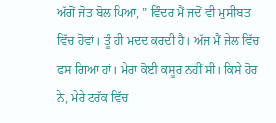ਅੱਗੋਂ ਜੋਤ ਬੋਲ ਪਿਆ, ” ਵਿੰਦਰ ਮੈਂ ਜਦੋਂ ਵੀ ਮੁਸੀਬਤ ਵਿੱਚ ਹੋਵਾਂ। ਤੂੰ ਹੀ ਮਦਦ ਕਰਦੀ ਹੈ। ਅੱਜ ਮੈਂ ਜੇਲ ਵਿੱਚ ਫਸ ਗਿਆ ਹਾਂ। ਮੇਰਾ ਕੋਈ ਕਸੂਰ ਨਹੀਂ ਸੀ। ਕਿਸੇ ਹੋਰ ਨੇ, ਮੇਰੇ ਟਰੱਕ ਵਿੱਚ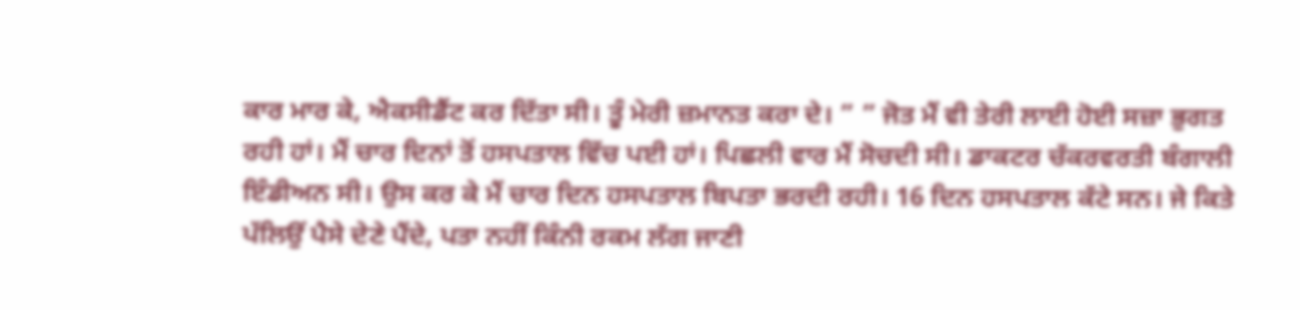ਕਾਰ ਮਾਰ ਕੇ, ਐਕਸੀਡੈਂਟ ਕਰ ਦਿੱਤਾ ਸੀ। ਤੂੰ ਮੇਰੀ ਜ਼ਮਾਨਤ ਕਰਾ ਦੇ। ” ” ਜੋਤ ਮੈਂ ਵੀ ਤੇਰੀ ਲਾਈ ਹੋਈ ਸਜ਼ਾ ਭੁਗਤ ਰਹੀ ਹਾਂ। ਮੈਂ ਚਾਰ ਦਿਨਾਂ ਤੋਂ ਹਸਪਤਾਲ ਵਿੱਚ ਪਈ ਹਾਂ। ਪਿਛਲੀ ਵਾਰ ਮੈਂ ਸੋਚਦੀ ਸੀ। ਡਾਕਟਰ ਚੱਕਰਵਰਤੀ ਬੰਗਾਲੀ ਇੰਡੀਅਨ ਸੀ। ਉਸ ਕਰ ਕੇ ਮੈਂ ਚਾਰ ਦਿਨ ਹਸਪਤਾਲ ਬਿਪਤਾ ਭਰਦੀ ਰਹੀ। 16 ਦਿਨ ਹਸਪਤਾਲ ਕੱਟੇ ਸਨ। ਜੇ ਕਿਤੇ ਪੱਲਿਉਂ ਪੈਸੇ ਦੇਣੇ ਪੈਂਦੇ, ਪਤਾ ਨਹੀਂ ਕਿੰਨੀ ਰਕਮ ਲੱਗ ਜਾਣੀ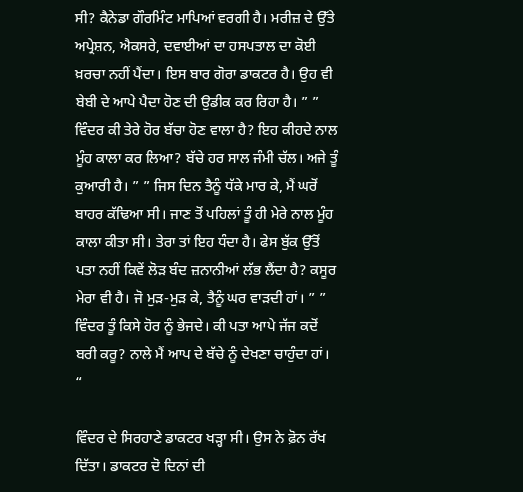ਸੀ? ਕੈਨੇਡਾ ਗੌਰਮਿੰਟ ਮਾਪਿਆਂ ਵਰਗੀ ਹੈ। ਮਰੀਜ਼ ਦੇ ਉੱਤੇ ਅਪ੍ਰੇਸ਼ਨ, ਐਕਸਰੇ, ਦਵਾਈਆਂ ਦਾ ਹਸਪਤਾਲ ਦਾ ਕੋਈ ਖ਼ਰਚਾ ਨਹੀਂ ਪੈਂਦਾ। ਇਸ ਬਾਰ ਗੋਰਾ ਡਾਕਟਰ ਹੈ। ਉਹ ਵੀ ਬੇਬੀ ਦੇ ਆਪੇ ਪੈਦਾ ਹੋਣ ਦੀ ਉਡੀਕ ਕਰ ਰਿਹਾ ਹੈ। ” ” ਵਿੰਦਰ ਕੀ ਤੇਰੇ ਹੋਰ ਬੱਚਾ ਹੋਣ ਵਾਲਾ ਹੈ? ਇਹ ਕੀਹਦੇ ਨਾਲ ਮੂੰਹ ਕਾਲਾ ਕਰ ਲਿਆ? ਬੱਚੇ ਹਰ ਸਾਲ ਜੰਮੀ ਚੱਲ। ਅਜੇ ਤੂੰ ਕੁਆਰੀ ਹੈ। ” ” ਜਿਸ ਦਿਨ ਤੈਨੂੰ ਧੱਕੇ ਮਾਰ ਕੇ, ਮੈਂ ਘਰੋਂ ਬਾਹਰ ਕੱਢਿਆ ਸੀ। ਜਾਣ ਤੋਂ ਪਹਿਲਾਂ ਤੂੰ ਹੀ ਮੇਰੇ ਨਾਲ ਮੂੰਹ ਕਾਲਾ ਕੀਤਾ ਸੀ। ਤੇਰਾ ਤਾਂ ਇਹ ਧੰਦਾ ਹੈ। ਫੇਸ ਬੁੱਕ ਉੱਤੋਂ ਪਤਾ ਨਹੀਂ ਕਿਵੇਂ ਲੋੜ ਬੰਦ ਜ਼ਨਾਨੀਆਂ ਲੱਭ ਲੈਂਦਾ ਹੈ? ਕਸੂਰ ਮੇਰਾ ਵੀ ਹੈ। ਜੋ ਮੁੜ-ਮੁੜ ਕੇ, ਤੈਨੂੰ ਘਰ ਵਾੜਦੀ ਹਾਂ। ” ” ਵਿੰਦਰ ਤੂੰ ਕਿਸੇ ਹੋਰ ਨੂੰ ਭੇਜਦੇ। ਕੀ ਪਤਾ ਆਪੇ ਜੱਜ ਕਦੋਂ ਬਰੀ ਕਰੂ? ਨਾਲੇ ਮੈਂ ਆਪ ਦੇ ਬੱਚੇ ਨੂੰ ਦੇਖਣਾ ਚਾਹੁੰਦਾ ਹਾਂ। “

ਵਿੰਦਰ ਦੇ ਸਿਰਹਾਣੇ ਡਾਕਟਰ ਖੜ੍ਹਾ ਸੀ। ਉਸ ਨੇ ਫ਼ੋਨ ਰੱਖ ਦਿੱਤਾ। ਡਾਕਟਰ ਦੋ ਦਿਨਾਂ ਦੀ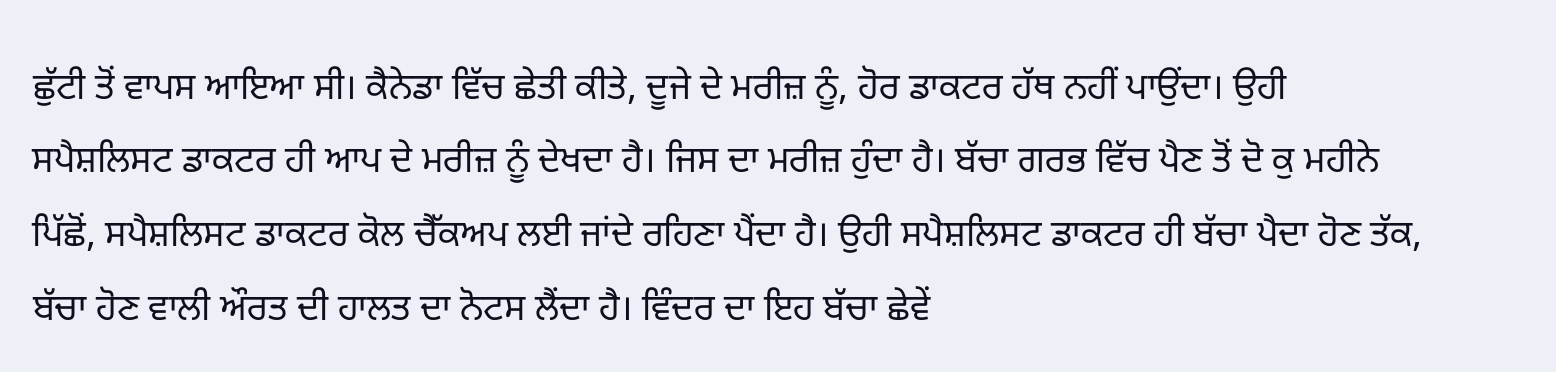ਛੁੱਟੀ ਤੋਂ ਵਾਪਸ ਆਇਆ ਸੀ। ਕੈਨੇਡਾ ਵਿੱਚ ਛੇਤੀ ਕੀਤੇ, ਦੂਜੇ ਦੇ ਮਰੀਜ਼ ਨੂੰ, ਹੋਰ ਡਾਕਟਰ ਹੱਥ ਨਹੀਂ ਪਾਉਂਦਾ। ਉਹੀ ਸਪੈਸ਼ਲਿਸਟ ਡਾਕਟਰ ਹੀ ਆਪ ਦੇ ਮਰੀਜ਼ ਨੂੰ ਦੇਖਦਾ ਹੈ। ਜਿਸ ਦਾ ਮਰੀਜ਼ ਹੁੰਦਾ ਹੈ। ਬੱਚਾ ਗਰਭ ਵਿੱਚ ਪੈਣ ਤੋਂ ਦੋ ਕੁ ਮਹੀਨੇ ਪਿੱਛੋਂ, ਸਪੈਸ਼ਲਿਸਟ ਡਾਕਟਰ ਕੋਲ ਚੈੱਕਅਪ ਲਈ ਜਾਂਦੇ ਰਹਿਣਾ ਪੈਂਦਾ ਹੈ। ਉਹੀ ਸਪੈਸ਼ਲਿਸਟ ਡਾਕਟਰ ਹੀ ਬੱਚਾ ਪੈਦਾ ਹੋਣ ਤੱਕ, ਬੱਚਾ ਹੋਣ ਵਾਲੀ ਔਰਤ ਦੀ ਹਾਲਤ ਦਾ ਨੋਟਸ ਲੈਂਦਾ ਹੈ। ਵਿੰਦਰ ਦਾ ਇਹ ਬੱਚਾ ਛੇਵੇਂ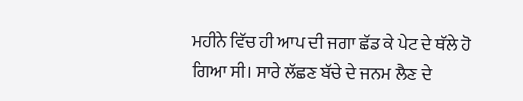ਮਹੀਨੇ ਵਿੱਚ ਹੀ ਆਪ ਦੀ ਜਗਾ ਛੱਡ ਕੇ ਪੇਟ ਦੇ ਥੱਲੇ ਹੋ ਗਿਆ ਸੀ। ਸਾਰੇ ਲੱਛਣ ਬੱਚੇ ਦੇ ਜਨਮ ਲੈਣ ਦੇ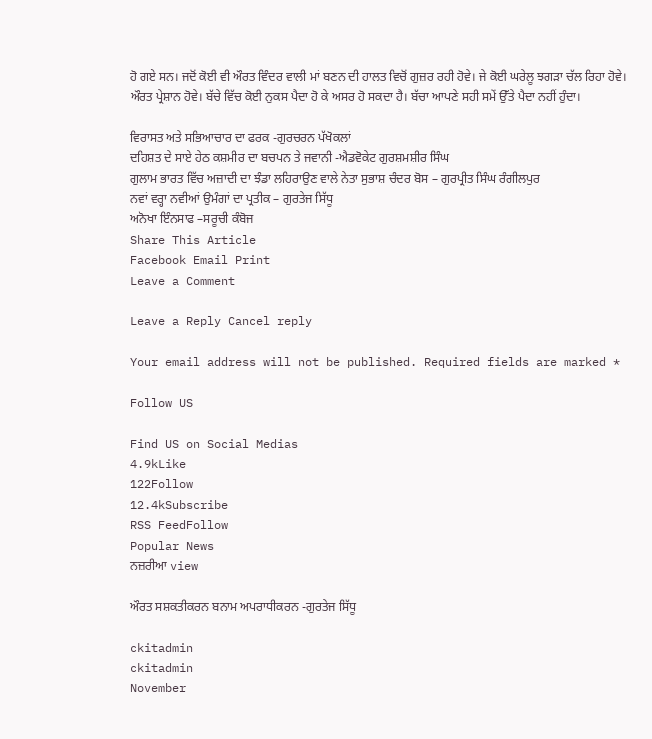ਹੋ ਗਏ ਸਨ। ਜਦੋਂ ਕੋਈ ਵੀ ਔਰਤ ਵਿੰਦਰ ਵਾਲੀ ਮਾਂ ਬਣਨ ਦੀ ਹਾਲਤ ਵਿਚੋਂ ਗੁਜ਼ਰ ਰਹੀ ਹੋਵੇ। ਜੇ ਕੋਈ ਘਰੇਲੂ ਝਗੜਾ ਚੱਲ ਰਿਹਾ ਹੋਵੇ। ਔਰਤ ਪ੍ਰੇਸ਼ਾਨ ਹੋਵੇ। ਬੱਚੇ ਵਿੱਚ ਕੋਈ ਨੁਕਸ ਪੈਦਾ ਹੋ ਕੇ ਅਸਰ ਹੋ ਸਕਦਾ ਹੈ। ਬੱਚਾ ਆਪਣੇ ਸਹੀ ਸਮੇਂ ਉੱਤੇ ਪੈਦਾ ਨਹੀਂ ਹੁੰਦਾ।

ਵਿਰਾਸਤ ਅਤੇ ਸਭਿਆਚਾਰ ਦਾ ਫਰਕ -ਗੁਰਚਰਨ ਪੱਖੋਕਲਾਂ
ਦਹਿਸ਼ਤ ਦੇ ਸਾਏ ਹੇਠ ਕਸ਼ਮੀਰ ਦਾ ਬਚਪਨ ਤੇ ਜਵਾਨੀ -ਐਡਵੋਕੇਟ ਗੁਰਸ਼ਮਸ਼ੀਰ ਸਿੰਘ
ਗੁਲਾਮ ਭਾਰਤ ਵਿੱਚ ਅਜ਼ਾਦੀ ਦਾ ਝੰਡਾ ਲਹਿਰਾਉਣ ਵਾਲੇ ਨੇਤਾ ਸੁਭਾਸ਼ ਚੰਦਰ ਬੋਸ – ਗੁਰਪ੍ਰੀਤ ਸਿੰਘ ਰੰਗੀਲਪੁਰ
ਨਵਾਂ ਵਰ੍ਹਾ ਨਵੀਆਂ ਉਮੰਗਾਂ ਦਾ ਪ੍ਰਤੀਕ – ਗੁਰਤੇਜ ਸਿੱਧੂ
ਅਨੋਖਾ ਇੰਨਸਾਫ –ਸਰੂਚੀ ਕੰਬੋਜ
Share This Article
Facebook Email Print
Leave a Comment

Leave a Reply Cancel reply

Your email address will not be published. Required fields are marked *

Follow US

Find US on Social Medias
4.9kLike
122Follow
12.4kSubscribe
RSS FeedFollow
Popular News
ਨਜ਼ਰੀਆ view

ਔਰਤ ਸਸ਼ਕਤੀਕਰਨ ਬਨਾਮ ਅਪਰਾਧੀਕਰਨ -ਗੁਰਤੇਜ ਸਿੱਧੂ

ckitadmin
ckitadmin
November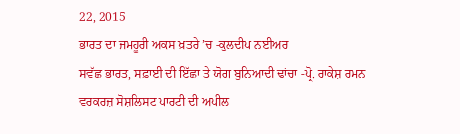22, 2015
ਭਾਰਤ ਦਾ ਜਮਹੂਰੀ ਅਕਸ ਖ਼ਤਰੇ ’ਚ -ਕੁਲਦੀਪ ਨਈਅਰ
ਸਵੱਛ ਭਾਰਤ, ਸਫ਼ਾਈ ਦੀ ਇੱਛਾ ਤੇ ਯੋਗ ਬੁਨਿਆਦੀ ਢਾਂਚਾ -ਪ੍ਰੋ. ਰਾਕੇਸ਼ ਰਮਨ
ਵਰਕਰਜ਼ ਸੋਸ਼ਲਿਸਟ ਪਾਰਟੀ ਦੀ ਅਪੀਲ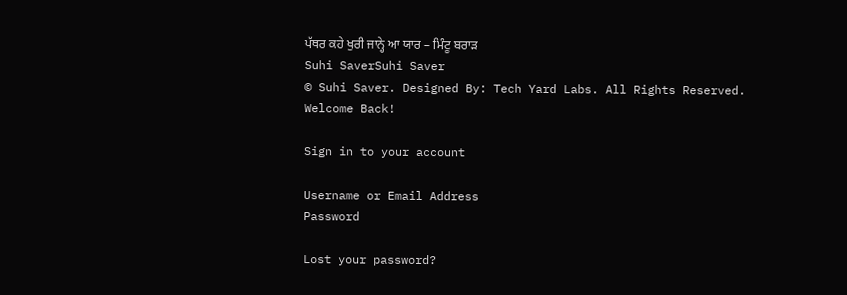ਪੱਥਰ ਕਹੇ ਖੁਰੀ ਜਾਨ੍ਹੇ ਆ ਯਾਰ – ਮਿੰਟੂ ਬਰਾੜ
Suhi SaverSuhi Saver
© Suhi Saver. Designed By: Tech Yard Labs. All Rights Reserved.
Welcome Back!

Sign in to your account

Username or Email Address
Password

Lost your password?